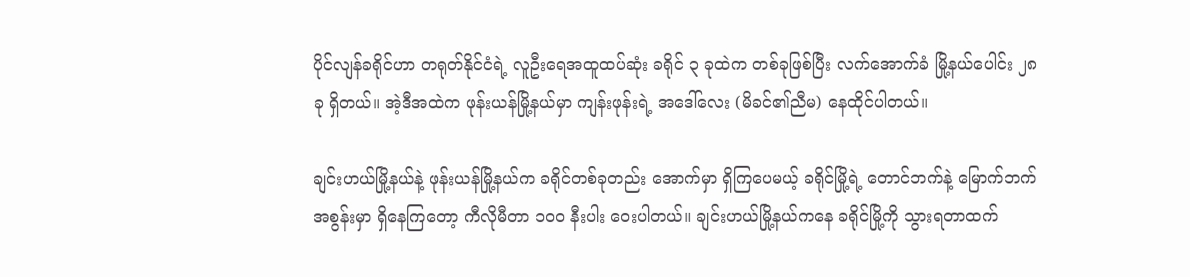ပိုင်လျန်ခရိုင်ဟာ တရုတ်နိုင်ငံရဲ့ လူဦးရေအထူထပ်ဆုံး ခရိုင် ၃ ခုထဲက တစ်ခုဖြစ်ပြီး လက်အောက်ခံ မြို့နယ်ပေါင်း ၂၈ ခု ရှိတယ်။ အဲ့ဒီအထဲက ဖုန်းယန်မြို့နယ်မှာ ကျန်းဖုန်းရဲ့ အဒေါ်လေး (မိခင်၏ညီမ) နေထိုင်ပါတယ်။

ချင်းဟယ်မြို့နယ်နဲ့ ဖုန်းယန်မြို့နယ်က ခရိုင်တစ်ခုတည်း အောက်မှာ ရှိကြပေမယ့် ခရိုင်မြို့ရဲ့ တောင်ဘက်နဲ့ မြောက်ဘက်အစွန်းမှာ ရှိနေကြတော့ ကီလိုမီတာ ၁၀၀ နီးပါး ဝေးပါတယ်။ ချင်းဟယ်မြို့နယ်ကနေ ခရိုင်မြို့ကို သွားရတာထက်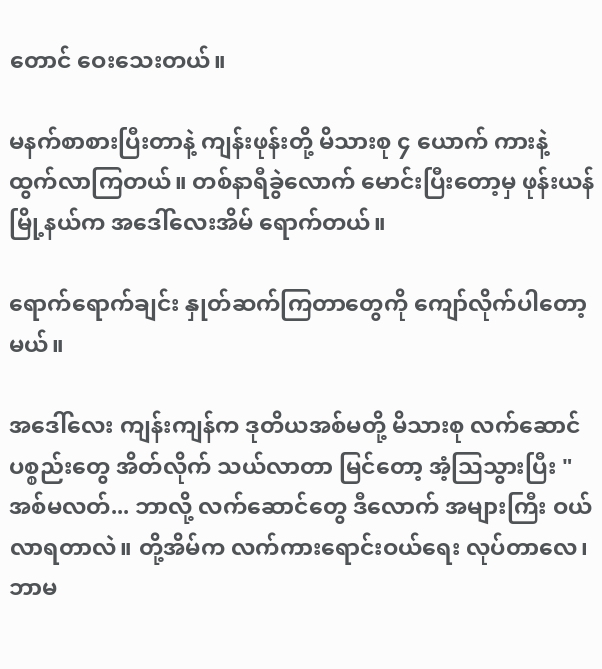တောင် ဝေးသေးတယ်။

မနက်စာစားပြီးတာနဲ့ ကျန်းဖုန်းတို့ မိသားစု ၄ ယောက် ကားနဲ့ ထွက်လာကြတယ်။ တစ်နာရီခွဲလောက် မောင်းပြီးတော့မှ ဖုန်းယန်မြို့နယ်က အဒေါ်လေးအိမ် ရောက်တယ်။

ရောက်ရောက်ချင်း နှုတ်ဆက်ကြတာတွေကို ကျော်လိုက်ပါတော့မယ်။

အဒေါ်လေး ကျန်းကျန်က ဒုတိယအစ်မတို့ မိသားစု လက်ဆောင်ပစ္စည်းတွေ အိတ်လိုက် သယ်လာတာ မြင်တော့ အံ့သြသွားပြီး "အစ်မလတ်... ဘာလို့ လက်ဆောင်တွေ ဒီလောက် အများကြီး ဝယ်လာရတာလဲ။ တို့အိမ်က လက်ကားရောင်းဝယ်ရေး လုပ်တာလေ၊ ဘာမ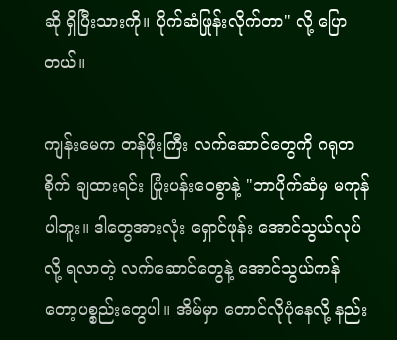ဆို ရှိပြီးသားကို။ ပိုက်ဆံဖြုန်းလိုက်တာ" လို့ ပြောတယ်။

ကျန်းမေက တန်ဖိုးကြီး လက်ဆောင်တွေကို ဂရုတစိုက် ချထားရင်း ပြုံးပန်းဝေစွာနဲ့ "ဘာပိုက်ဆံမှ မကုန်ပါဘူး။ ဒါတွေအားလုံး ရှောင်ဖုန်း အောင်သွယ်လုပ်လို့ ရလာတဲ့ လက်ဆောင်တွေနဲ့ အောင်သွယ်ကန်တော့ပစ္စည်းတွေပါ။ အိမ်မှာ တောင်လိုပုံနေလို့ နည်း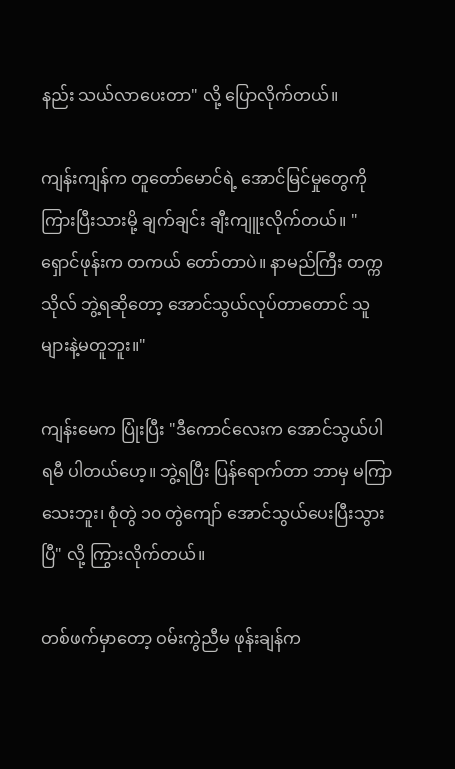နည်း သယ်လာပေးတာ" လို့ ပြောလိုက်တယ်။

ကျန်းကျန်က တူတော်မောင်ရဲ့ အောင်မြင်မှုတွေကို ကြားပြီးသားမို့ ချက်ချင်း ချီးကျူးလိုက်တယ်။ "ရှောင်ဖုန်းက တကယ် တော်တာပဲ။ နာမည်ကြီး တက္ကသိုလ် ဘွဲ့ရဆိုတော့ အောင်သွယ်လုပ်တာတောင် သူများနဲ့မတူဘူး။"

ကျန်းမေက ပြုံးပြီး "ဒီကောင်လေးက အောင်သွယ်ပါရမီ ပါတယ်ဟေ့။ ဘွဲ့ရပြီး ပြန်ရောက်တာ ဘာမှ မကြာသေးဘူး၊ စုံတွဲ ၁၀ တွဲကျော် အောင်သွယ်ပေးပြီးသွားပြီ" လို့ ကြွားလိုက်တယ်။

တစ်ဖက်မှာတော့ ဝမ်းကွဲညီမ ဖုန်းချန်က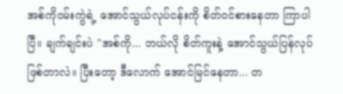အစ်ကိုဝမ်းကွဲရဲ့ အောင်သွယ်လုပ်ငန်းကို စိတ်ဝင်စားနေတာ ကြာပါပြီ။ ချက်ချင်းပဲ "အစ်ကို... ဘယ်လို စိတ်ကူးနဲ့ အောင်သွယ်ပြန်လုပ်ဖြစ်တာလဲ။ ပြီးတော့ ဒီလောက် အောင်မြင်နေတာ... တ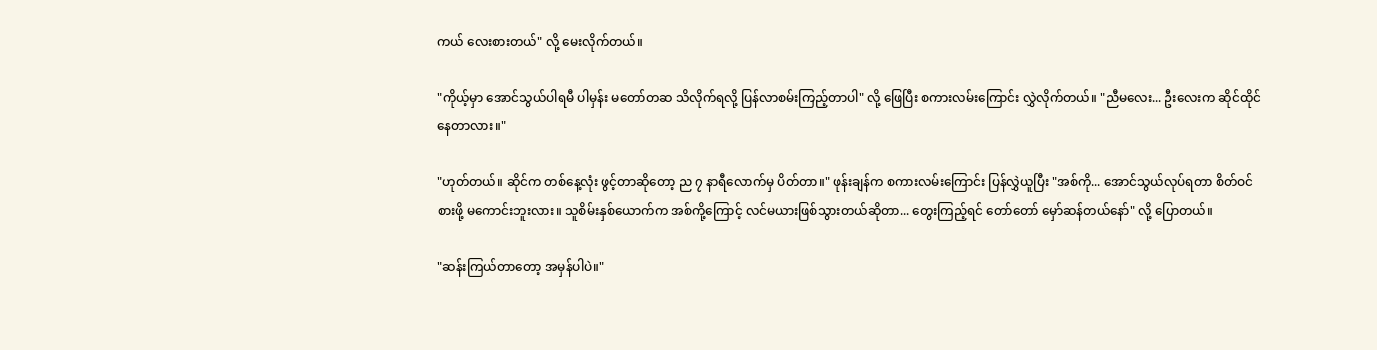ကယ် လေးစားတယ်" လို့ မေးလိုက်တယ်။

"ကိုယ့်မှာ အောင်သွယ်ပါရမီ ပါမှန်း မတော်တဆ သိလိုက်ရလို့ ပြန်လာစမ်းကြည့်တာပါ" လို့ ဖြေပြီး စကားလမ်းကြောင်း လွှဲလိုက်တယ်။ "ညီမလေး... ဦးလေးက ဆိုင်ထိုင်နေတာလား။"

"ဟုတ်တယ်။ ဆိုင်က တစ်နေ့လုံး ဖွင့်တာဆိုတော့ ည ၇ နာရီလောက်မှ ပိတ်တာ။" ဖုန်းချန်က စကားလမ်းကြောင်း ပြန်လွှဲယူပြီး "အစ်ကို... အောင်သွယ်လုပ်ရတာ စိတ်ဝင်စားဖို့ မကောင်းဘူးလား။ သူစိမ်းနှစ်ယောက်က အစ်ကို့ကြောင့် လင်မယားဖြစ်သွားတယ်ဆိုတာ... တွေးကြည့်ရင် တော်တော် မှော်ဆန်တယ်နော်" လို့ ပြောတယ်။

"ဆန်းကြယ်တာတော့ အမှန်ပါပဲ။"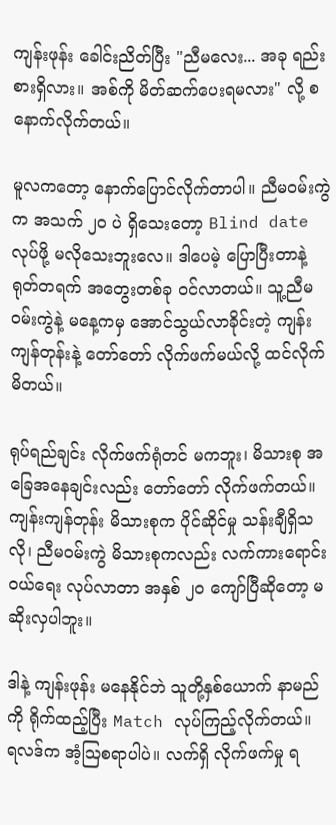ကျန်းဖုန်း ခေါင်းညိတ်ပြီး "ညီမလေး... အခု ရည်းစားရှိလား။ အစ်ကို မိတ်ဆက်ပေးရမလား" လို့ စနောက်လိုက်တယ်။

မူလကတော့ နောက်ပြောင်လိုက်တာပါ။ ညီမဝမ်းကွဲက အသက် ၂၀ ပဲ ရှိသေးတော့ Blind date လုပ်ဖို့ မလိုသေးဘူးလေ။ ဒါပေမဲ့ ပြောပြီးတာနဲ့ ရုတ်တရက် အတွေးတစ်ခု ဝင်လာတယ်။ သူ့ညီမဝမ်းကွဲနဲ့ မနေ့ကမှ အောင်သွယ်လာခိုင်းတဲ့ ကျန်းကျန်တုန်းနဲ့ တော်တော် လိုက်ဖက်မယ်လို့ ထင်လိုက်မိတယ်။

ရုပ်ရည်ချင်း လိုက်ဖက်ရုံတင် မကဘူး၊ မိသားစု အခြေအနေချင်းလည်း တော်တော် လိုက်ဖက်တယ်။ ကျန်းကျန်တုန်း မိသားစုက ပိုင်ဆိုင်မှု သန်းချီရှိသလို၊ ညီမဝမ်းကွဲ မိသားစုကလည်း လက်ကားရောင်းဝယ်ရေး လုပ်လာတာ အနှစ် ၂၀ ကျော်ပြီဆိုတော့ မဆိုးလှပါဘူး။

ဒါနဲ့ ကျန်းဖုန်း မနေနိုင်ဘဲ သူတို့နှစ်ယောက် နာမည်ကို ရိုက်ထည့်ပြီး Match လုပ်ကြည့်လိုက်တယ်။ ရလဒ်က အံ့သြစရာပါပဲ။ လက်ရှိ လိုက်ဖက်မှု ရ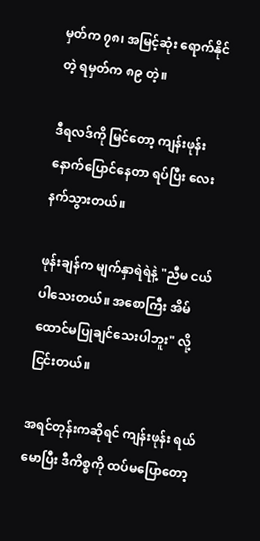မှတ်က ၇၈၊ အမြင့်ဆုံး ရောက်နိုင်တဲ့ ရမှတ်က ၈၉ တဲ့။

ဒီရလဒ်ကို မြင်တော့ ကျန်းဖုန်း နောက်ပြောင်နေတာ ရပ်ပြီး လေးနက်သွားတယ်။

ဖုန်းချန်က မျက်နှာရဲရဲနဲ့ "ညီမ ငယ်ပါသေးတယ်။ အစောကြီး အိမ်ထောင်မပြုချင်သေးပါဘူး" လို့ ငြင်းတယ်။

အရင်တုန်းကဆိုရင် ကျန်းဖုန်း ရယ်မောပြီး ဒီကိစ္စကို ထပ်မပြောတော့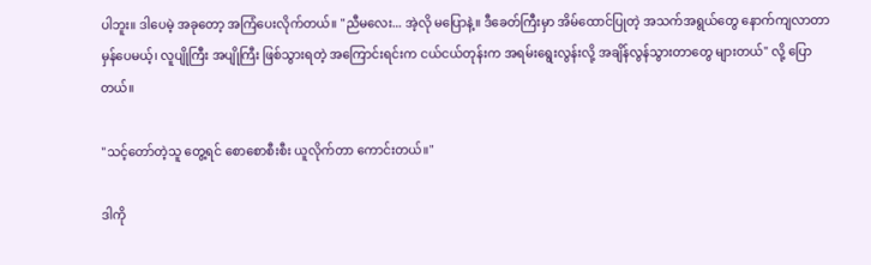ပါဘူး။ ဒါပေမဲ့ အခုတော့ အကြံပေးလိုက်တယ်။ "ညီမလေး... အဲ့လို မပြောနဲ့။ ဒီခေတ်ကြီးမှာ အိမ်ထောင်ပြုတဲ့ အသက်အရွယ်တွေ နောက်ကျလာတာ မှန်ပေမယ့်၊ လူပျိုကြီး အပျိုကြီး ဖြစ်သွားရတဲ့ အကြောင်းရင်းက ငယ်ငယ်တုန်းက အရမ်းရွေးလွန်းလို့ အချိန်လွန်သွားတာတွေ များတယ်" လို့ ပြောတယ်။

"သင့်တော်တဲ့သူ တွေ့ရင် စောစောစီးစီး ယူလိုက်တာ ကောင်းတယ်။"

ဒါကို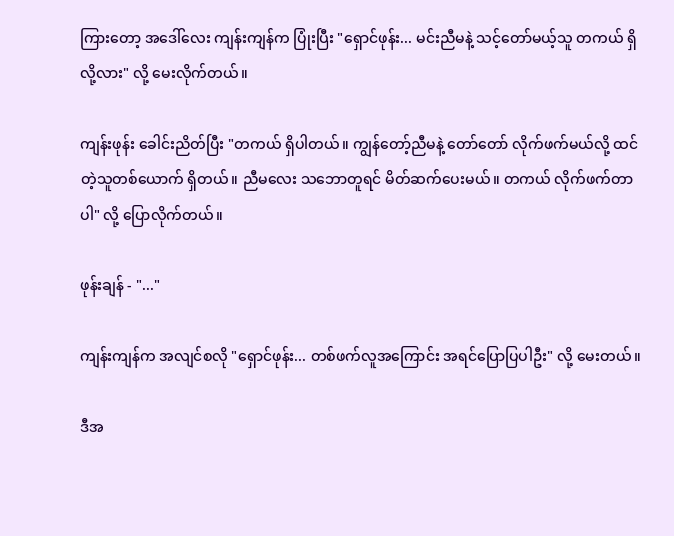ကြားတော့ အဒေါ်လေး ကျန်းကျန်က ပြုံးပြီး "ရှောင်ဖုန်း... မင်းညီမနဲ့ သင့်တော်မယ့်သူ တကယ် ရှိလို့လား" လို့ မေးလိုက်တယ်။

ကျန်းဖုန်း ခေါင်းညိတ်ပြီး "တကယ် ရှိပါတယ်။ ကျွန်တော့်ညီမနဲ့ တော်တော် လိုက်ဖက်မယ်လို့ ထင်တဲ့သူတစ်ယောက် ရှိတယ်။ ညီမလေး သဘောတူရင် မိတ်ဆက်ပေးမယ်။ တကယ် လိုက်ဖက်တာပါ" လို့ ပြောလိုက်တယ်။

ဖုန်းချန် - "..."

ကျန်းကျန်က အလျင်စလို "ရှောင်ဖုန်း... တစ်ဖက်လူအကြောင်း အရင်ပြောပြပါဦး" လို့ မေးတယ်။

ဒီအ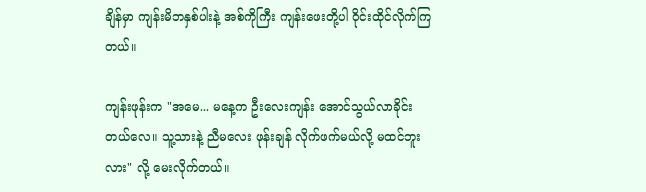ချိန်မှာ ကျန်းမိဘနှစ်ပါးနဲ့ အစ်ကိုကြီး ကျန်းဖေးတို့ပါ ဝိုင်းထိုင်လိုက်ကြတယ်။

ကျန်းဖုန်းက "အမေ... မနေ့က ဦးလေးကျန်း အောင်သွယ်လာခိုင်းတယ်လေ။ သူ့သားနဲ့ ညီမလေး ဖုန်းချန် လိုက်ဖက်မယ်လို့ မထင်ဘူးလား" လို့ မေးလိုက်တယ်။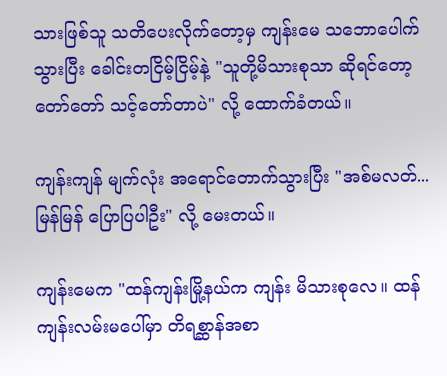သားဖြစ်သူ သတိပေးလိုက်တော့မှ ကျန်းမေ သဘောပေါက်သွားပြီး ခေါင်းတငြိမ့်ငြိမ့်နဲ့ "သူတို့မိသားစုသာ ဆိုရင်တော့ တော်တော် သင့်တော်တာပဲ" လို့ ထောက်ခံတယ်။

ကျန်းကျန် မျက်လုံး အရောင်တောက်သွားပြီး "အစ်မလတ်... မြန်မြန် ပြောပြပါဦး" လို့ မေးတယ်။

ကျန်းမေက "ထန်ကျန်းမြို့နယ်က ကျန်း မိသားစုလေ။ ထန်ကျန်းလမ်းမပေါ်မှာ တိရစ္ဆာန်အစာ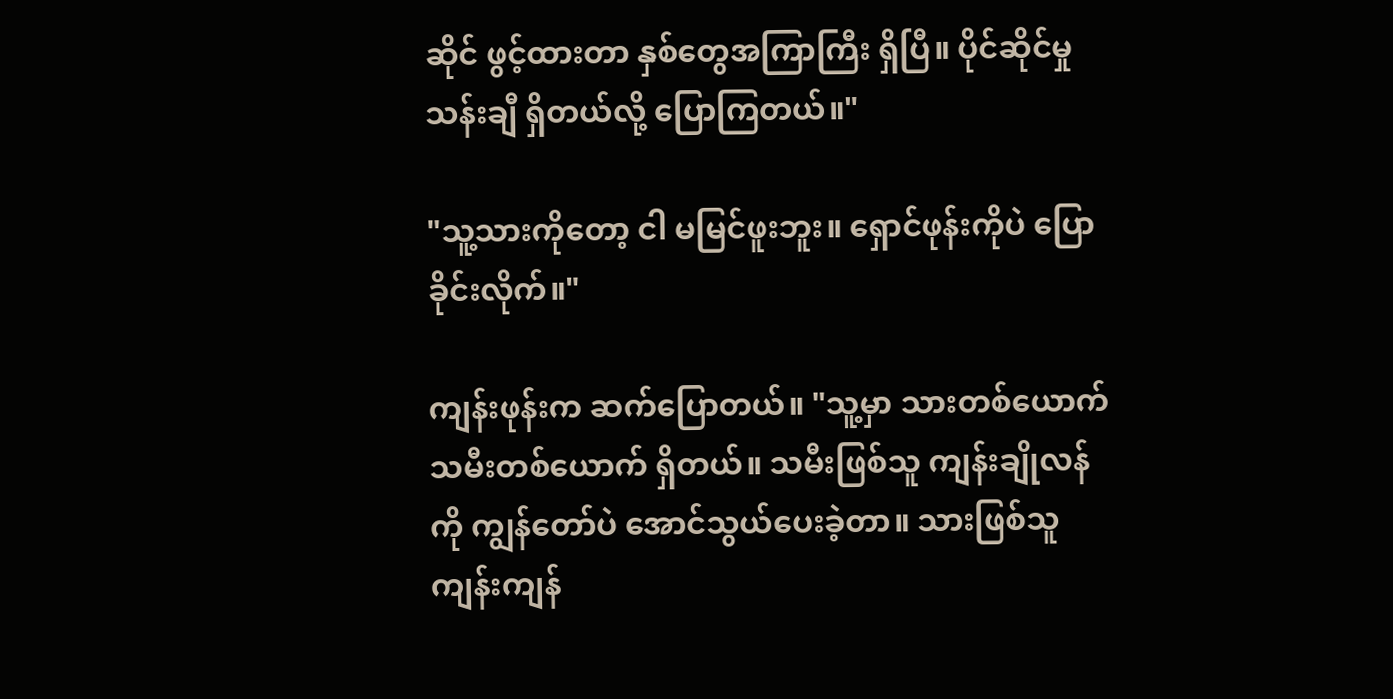ဆိုင် ဖွင့်ထားတာ နှစ်တွေအကြာကြီး ရှိပြီ။ ပိုင်ဆိုင်မှု သန်းချီ ရှိတယ်လို့ ပြောကြတယ်။"

"သူ့သားကိုတော့ ငါ မမြင်ဖူးဘူး။ ရှောင်ဖုန်းကိုပဲ ပြောခိုင်းလိုက်။"

ကျန်းဖုန်းက ဆက်ပြောတယ်။ "သူ့မှာ သားတစ်ယောက် သမီးတစ်ယောက် ရှိတယ်။ သမီးဖြစ်သူ ကျန်းချိုလန်ကို ကျွန်တော်ပဲ အောင်သွယ်ပေးခဲ့တာ။ သားဖြစ်သူ ကျန်းကျန်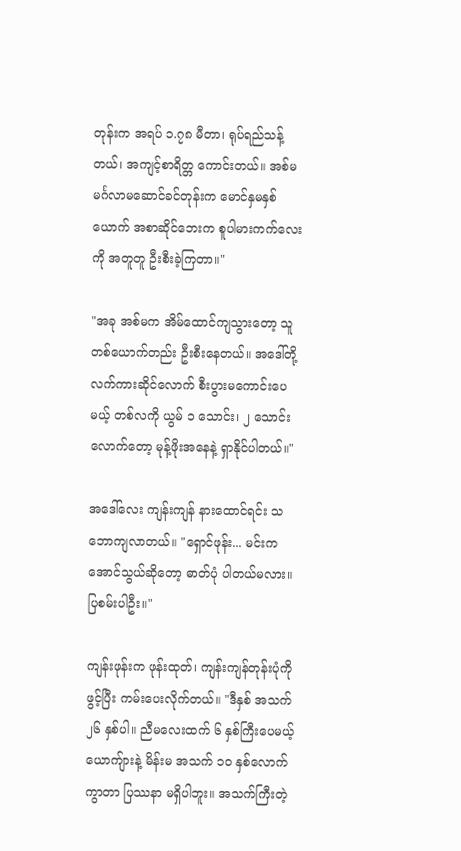တုန်းက အရပ် ၁.၇၈ မီတာ၊ ရုပ်ရည်သန့်တယ်၊ အကျင့်စာရိတ္တ ကောင်းတယ်။ အစ်မ မင်္ဂလာမဆောင်ခင်တုန်းက မောင်နှမနှစ်ယောက် အစာဆိုင်ဘေးက စူပါမားကက်လေးကို အတူတူ ဦးစီးခဲ့ကြတာ။"

"အခု အစ်မက အိမ်ထောင်ကျသွားတော့ သူတစ်ယောက်တည်း ဦးစီးနေတယ်။ အဒေါ်တို့ လက်ကားဆိုင်လောက် စီးပွားမကောင်းပေမယ့် တစ်လကို ယွမ် ၁ သောင်း၊ ၂ သောင်းလောက်တော့ မုန့်ဖိုးအနေနဲ့ ရှာနိုင်ပါတယ်။"

အဒေါ်လေး ကျန်းကျန် နားထောင်ရင်း သဘောကျလာတယ်။ "ရှောင်ဖုန်း... မင်းက အောင်သွယ်ဆိုတော့ ဓာတ်ပုံ ပါတယ်မလား။ ပြစမ်းပါဦး။"

ကျန်းဖုန်းက ဖုန်းထုတ်၊ ကျန်းကျန်တုန်းပုံကို ဖွင့်ပြီး ကမ်းပေးလိုက်တယ်။ "ဒီနှစ် အသက် ၂၆ နှစ်ပါ။ ညီမလေးထက် ၆ နှစ်ကြီးပေမယ့် ယောကျ်ားနဲ့ မိန်းမ အသက် ၁၀ နှစ်လောက် ကွာတာ ပြဿနာ မရှိပါဘူး။ အသက်ကြီးတဲ့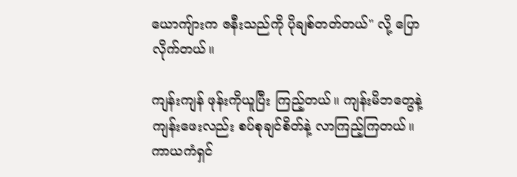ယောကျ်ားက ဇနီးသည်ကို ပိုချစ်တတ်တယ်" လို့ ပြောလိုက်တယ်။

ကျန်းကျန် ဖုန်းကိုယူပြီး ကြည့်တယ်။ ကျန်းမိဘတွေနဲ့ ကျန်းဖေးလည်း စပ်စုချင်စိတ်နဲ့ လာကြည့်ကြတယ်။ ကာယကံရှင်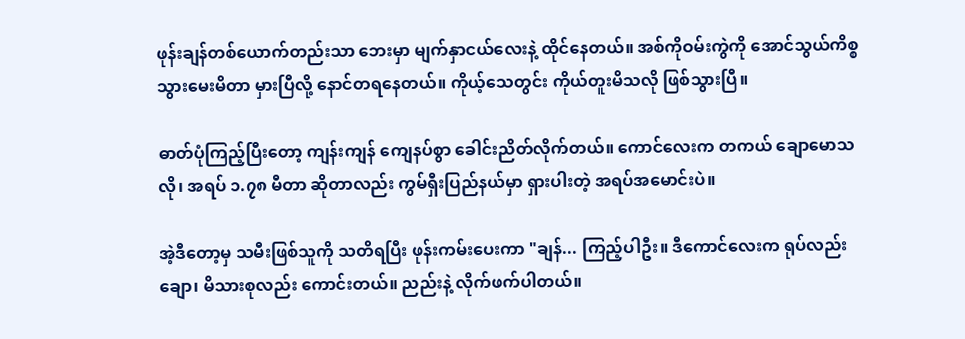ဖုန်းချန်တစ်ယောက်တည်းသာ ဘေးမှာ မျက်နှာငယ်လေးနဲ့ ထိုင်နေတယ်။ အစ်ကိုဝမ်းကွဲကို အောင်သွယ်ကိစ္စ သွားမေးမိတာ မှားပြီလို့ နောင်တရနေတယ်။ ကိုယ့်သေတွင်း ကိုယ်တူးမိသလို ဖြစ်သွားပြီ။

ဓာတ်ပုံကြည့်ပြီးတော့ ကျန်းကျန် ကျေနပ်စွာ ခေါင်းညိတ်လိုက်တယ်။ ကောင်လေးက တကယ် ချောမောသလို၊ အရပ် ၁.၇၈ မီတာ ဆိုတာလည်း ကွမ်ရှီးပြည်နယ်မှာ ရှားပါးတဲ့ အရပ်အမောင်းပဲ။

အဲ့ဒီတော့မှ သမီးဖြစ်သူကို သတိရပြီး ဖုန်းကမ်းပေးကာ "ချန်... ကြည့်ပါဦး။ ဒီကောင်လေးက ရုပ်လည်းချော၊ မိသားစုလည်း ကောင်းတယ်။ ညည်းနဲ့ လိုက်ဖက်ပါတယ်။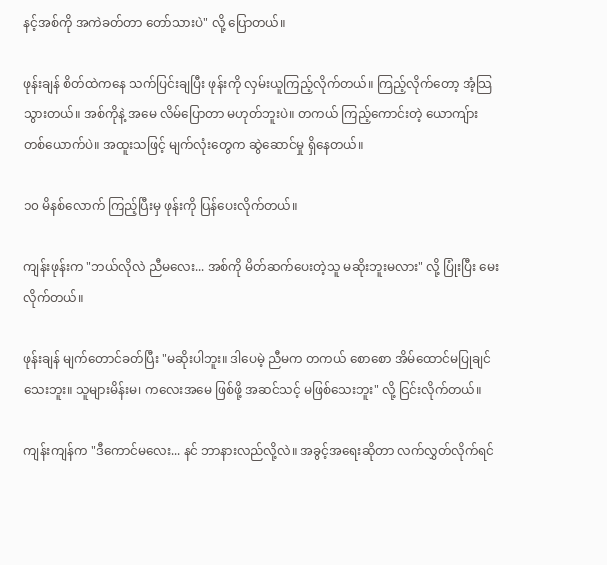နင့်အစ်ကို အကဲခတ်တာ တော်သားပဲ" လို့ ပြောတယ်။

ဖုန်းချန် စိတ်ထဲကနေ သက်ပြင်းချပြီး ဖုန်းကို လှမ်းယူကြည့်လိုက်တယ်။ ကြည့်လိုက်တော့ အံ့သြသွားတယ်။ အစ်ကိုနဲ့ အမေ လိမ်ပြောတာ မဟုတ်ဘူးပဲ။ တကယ် ကြည့်ကောင်းတဲ့ ယောကျ်ားတစ်ယောက်ပဲ။ အထူးသဖြင့် မျက်လုံးတွေက ဆွဲဆောင်မှု ရှိနေတယ်။

၁၀ မိနစ်လောက် ကြည့်ပြီးမှ ဖုန်းကို ပြန်ပေးလိုက်တယ်။

ကျန်းဖုန်းက "ဘယ်လိုလဲ ညီမလေး... အစ်ကို မိတ်ဆက်ပေးတဲ့သူ မဆိုးဘူးမလား" လို့ ပြုံးပြီး မေးလိုက်တယ်။

ဖုန်းချန် မျက်တောင်ခတ်ပြီး "မဆိုးပါဘူး။ ဒါပေမဲ့ ညီမက တကယ် စောစော အိမ်ထောင်မပြုချင်သေးဘူး။ သူများမိန်းမ၊ ကလေးအမေ ဖြစ်ဖို့ အဆင်သင့် မဖြစ်သေးဘူး" လို့ ငြင်းလိုက်တယ်။

ကျန်းကျန်က "ဒီကောင်မလေး... နင် ဘာနားလည်လို့လဲ။ အခွင့်အရေးဆိုတာ လက်လွှတ်လိုက်ရင်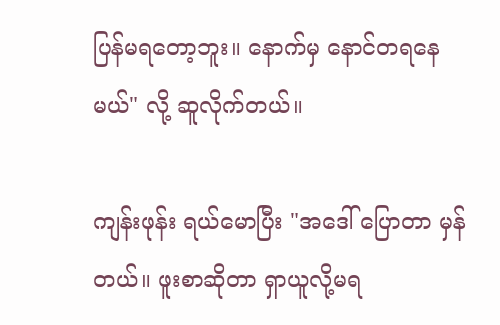ပြန်မရတော့ဘူး။ နောက်မှ နောင်တရနေမယ်" လို့ ဆူလိုက်တယ်။

ကျန်းဖုန်း ရယ်မောပြီး "အဒေါ် ပြောတာ မှန်တယ်။ ဖူးစာဆိုတာ ရှာယူလို့မရ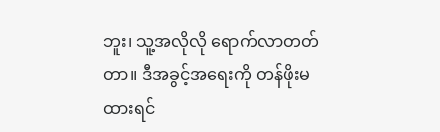ဘူး၊ သူ့အလိုလို ရောက်လာတတ်တာ။ ဒီအခွင့်အရေးကို တန်ဖိုးမထားရင်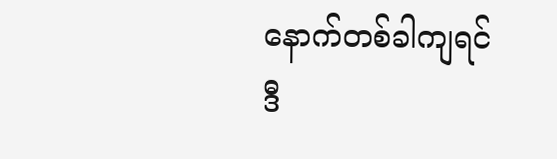နောက်တစ်ခါကျရင် ဒီ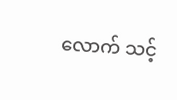လောက် သင့်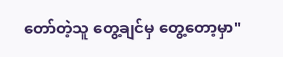တော်တဲ့သူ တွေ့ချင်မှ တွေ့တော့မှာ"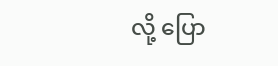လို့ ပြော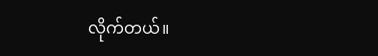လိုက်တယ်။